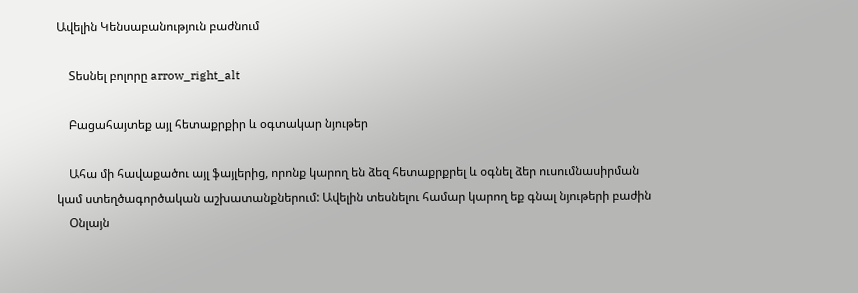Ավելին Կենսաբանություն բաժնում

    Տեսնել բոլորը arrow_right_alt

    Բացահայտեք այլ հետաքրքիր և օգտակար նյութեր

    Ահա մի հավաքածու այլ ֆայլերից, որոնք կարող են ձեզ հետաքրքրել և օգնել ձեր ուսումնասիրման կամ ստեղծագործական աշխատանքներում: Ավելին տեսնելու համար կարող եք գնալ նյութերի բաժին
    Օնլայն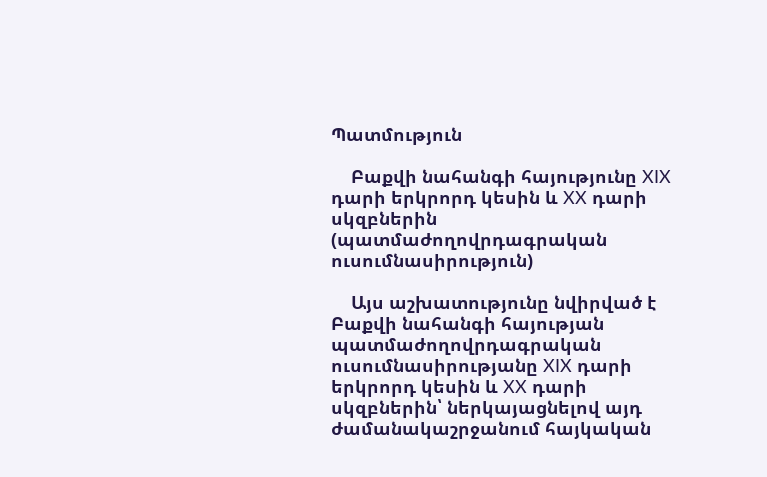Պատմություն

    Բաքվի նահանգի հայությունը XIX դարի երկրորդ կեսին և XX դարի սկզբներին (պատմաժողովրդագրական ուսումնասիրություն)

    Այս աշխատությունը նվիրված է Բաքվի նահանգի հայության պատմաժողովրդագրական ուսումնասիրությանը XIX դարի երկրորդ կեսին և XX դարի սկզբներին՝ ներկայացնելով այդ ժամանակաշրջանում հայկական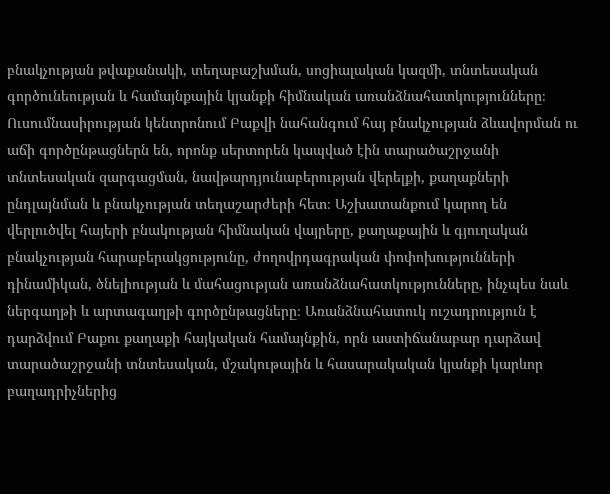բնակչության թվաքանակի, տեղաբաշխման, սոցիալական կազմի, տնտեսական գործունեության և համայնքային կյանքի հիմնական առանձնահատկությունները։ Ուսումնասիրության կենտրոնում Բաքվի նահանգում հայ բնակչության ձևավորման ու աճի գործընթացներն են, որոնք սերտորեն կապված էին տարածաշրջանի տնտեսական զարգացման, նավթարդյունաբերության վերելքի, քաղաքների ընդլայնման և բնակչության տեղաշարժերի հետ։ Աշխատանքում կարող են վերլուծվել հայերի բնակության հիմնական վայրերը, քաղաքային և գյուղական բնակչության հարաբերակցությունը, ժողովրդագրական փոփոխությունների դինամիկան, ծնելիության և մահացության առանձնահատկությունները, ինչպես նաև ներգաղթի և արտագաղթի գործընթացները։ Առանձնահատուկ ուշադրություն է դարձվում Բաքու քաղաքի հայկական համայնքին, որն աստիճանաբար դարձավ տարածաշրջանի տնտեսական, մշակութային և հասարակական կյանքի կարևոր բաղադրիչներից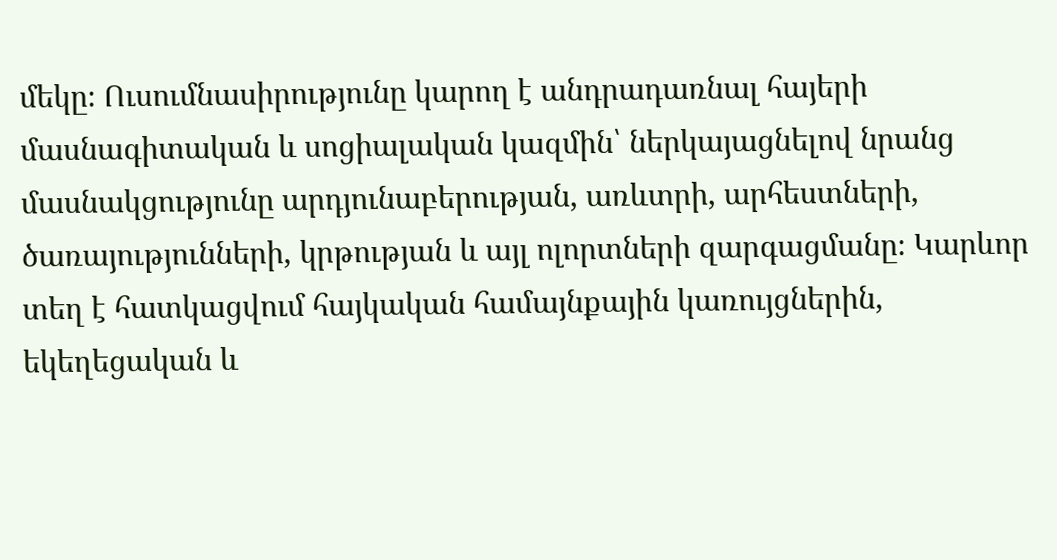մեկը։ Ուսումնասիրությունը կարող է անդրադառնալ հայերի մասնագիտական և սոցիալական կազմին՝ ներկայացնելով նրանց մասնակցությունը արդյունաբերության, առևտրի, արհեստների, ծառայությունների, կրթության և այլ ոլորտների զարգացմանը։ Կարևոր տեղ է հատկացվում հայկական համայնքային կառույցներին, եկեղեցական և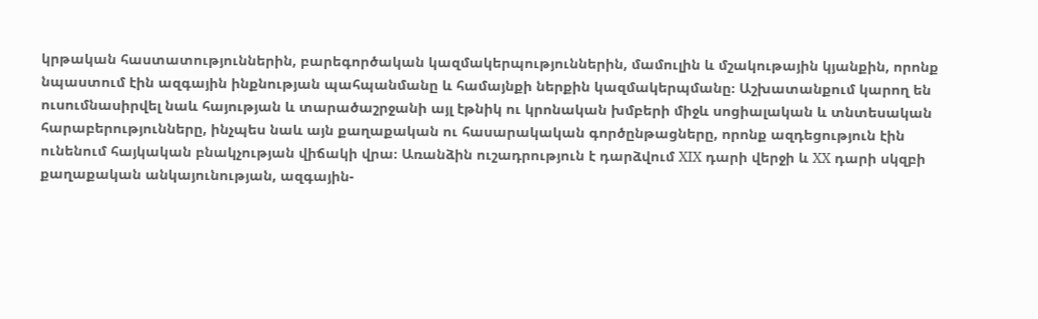կրթական հաստատություններին, բարեգործական կազմակերպություններին, մամուլին և մշակութային կյանքին, որոնք նպաստում էին ազգային ինքնության պահպանմանը և համայնքի ներքին կազմակերպմանը։ Աշխատանքում կարող են ուսումնասիրվել նաև հայության և տարածաշրջանի այլ էթնիկ ու կրոնական խմբերի միջև սոցիալական և տնտեսական հարաբերությունները, ինչպես նաև այն քաղաքական ու հասարակական գործընթացները, որոնք ազդեցություն էին ունենում հայկական բնակչության վիճակի վրա։ Առանձին ուշադրություն է դարձվում XIX դարի վերջի և XX դարի սկզբի քաղաքական անկայունության, ազգային-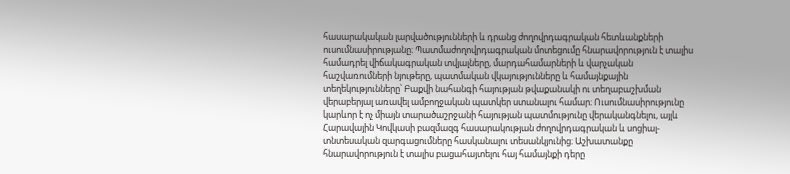հասարակական լարվածությունների և դրանց ժողովրդագրական հետևանքների ուսումնասիրությանը։ Պատմաժողովրդագրական մոտեցումը հնարավորություն է տալիս համադրել վիճակագրական տվյալները, մարդահամարների և վարչական հաշվառումների նյութերը, պատմական վկայությունները և համայնքային տեղեկությունները՝ Բաքվի նահանգի հայության թվաքանակի ու տեղաբաշխման վերաբերյալ առավել ամբողջական պատկեր ստանալու համար։ Ուսումնասիրությունը կարևոր է ոչ միայն տարածաշրջանի հայության պատմությունը վերականգնելու, այլև Հարավային Կովկասի բազմազգ հասարակության ժողովրդագրական և սոցիալ-տնտեսական զարգացումները հասկանալու տեսանկյունից։ Աշխատանքը հնարավորություն է տալիս բացահայտելու հայ համայնքի դերը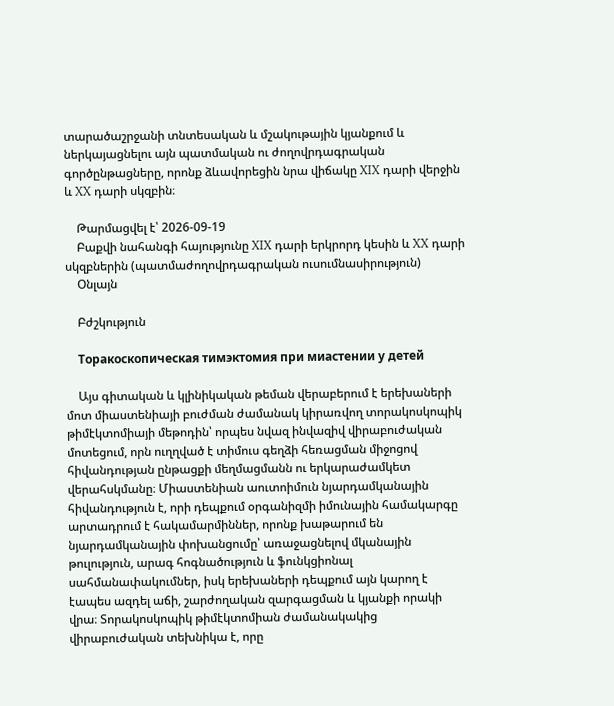տարածաշրջանի տնտեսական և մշակութային կյանքում և ներկայացնելու այն պատմական ու ժողովրդագրական գործընթացները, որոնք ձևավորեցին նրա վիճակը XIX դարի վերջին և XX դարի սկզբին։

    Թարմացվել է՝ 2026-09-19
    Բաքվի նահանգի հայությունը XIX դարի երկրորդ կեսին և XX դարի սկզբներին (պատմաժողովրդագրական ուսումնասիրություն)
    Օնլայն

    Բժշկություն

    Торакоскопическая тимэктомия при миастении у детей

    Այս գիտական և կլինիկական թեման վերաբերում է երեխաների մոտ միաստենիայի բուժման ժամանակ կիրառվող տորակոսկոպիկ թիմէկտոմիայի մեթոդին՝ որպես նվազ ինվազիվ վիրաբուժական մոտեցում, որն ուղղված է տիմուս գեղձի հեռացման միջոցով հիվանդության ընթացքի մեղմացմանն ու երկարաժամկետ վերահսկմանը։ Միաստենիան աուտոիմուն նյարդամկանային հիվանդություն է, որի դեպքում օրգանիզմի իմունային համակարգը արտադրում է հակամարմիններ, որոնք խաթարում են նյարդամկանային փոխանցումը՝ առաջացնելով մկանային թուլություն, արագ հոգնածություն և ֆունկցիոնալ սահմանափակումներ, իսկ երեխաների դեպքում այն կարող է էապես ազդել աճի, շարժողական զարգացման և կյանքի որակի վրա։ Տորակոսկոպիկ թիմէկտոմիան ժամանակակից վիրաբուժական տեխնիկա է, որը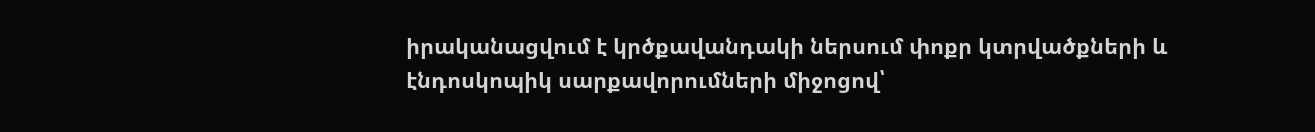իրականացվում է կրծքավանդակի ներսում փոքր կտրվածքների և էնդոսկոպիկ սարքավորումների միջոցով՝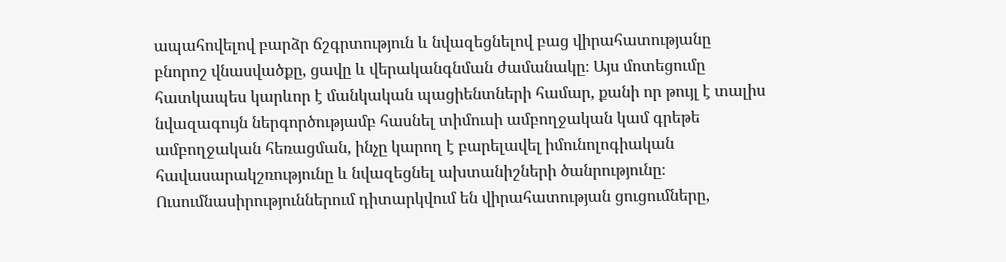ապահովելով բարձր ճշգրտություն և նվազեցնելով բաց վիրահատությանը բնորոշ վնասվածքը, ցավը և վերականգնման ժամանակը։ Այս մոտեցումը հատկապես կարևոր է մանկական պացիենտների համար, քանի որ թույլ է տալիս նվազագույն ներգործությամբ հասնել տիմուսի ամբողջական կամ գրեթե ամբողջական հեռացման, ինչը կարող է բարելավել իմունոլոգիական հավասարակշռությունը և նվազեցնել ախտանիշների ծանրությունը։ Ուսումնասիրություններում դիտարկվում են վիրահատության ցուցումները,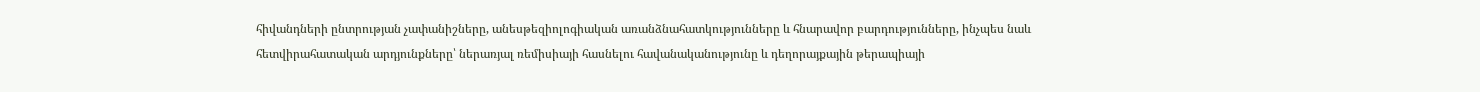հիվանդների ընտրության չափանիշները, անեսթեզիոլոգիական առանձնահատկությունները և հնարավոր բարդությունները, ինչպես նաև հետվիրահատական արդյունքները՝ ներառյալ ռեմիսիայի հասնելու հավանականությունը և դեղորայքային թերապիայի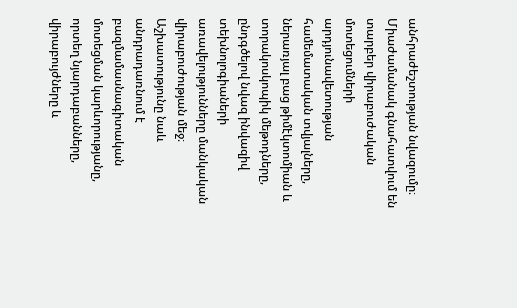անհրաժեշտության նվազումը։ Միաժամանակ գնահատվում են տարբեր վիրաբուժական մոտեցումների արդյունավետության համեմատական տվյալները, ներառյալ բաց թիմէկտոմիան և տորակոսկոպիկ մեթոդները, ընդգծելով նվազ ինվազիվ տեխնոլոգիաների առավելությունները մանկական վիրաբուժության մեջ։ Աշխատությունը նաև անդրադառնում է բազմամասնագիտական մոտեցման կարևորությանը, որտեղ նյարդաբանները, վիրաբույժները և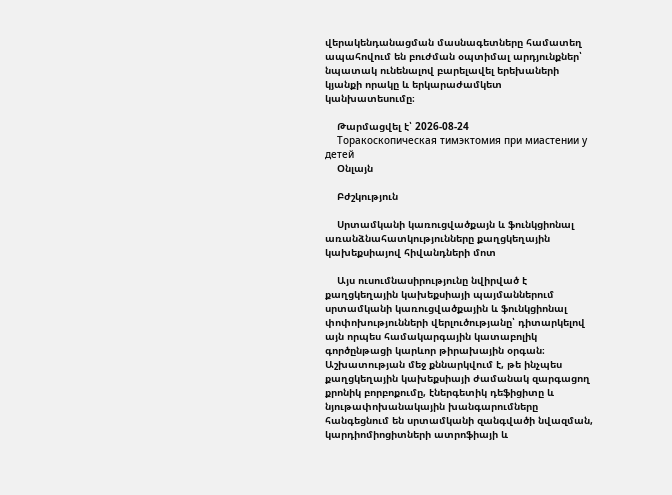վերակենդանացման մասնագետները համատեղ ապահովում են բուժման օպտիմալ արդյունքներ՝ նպատակ ունենալով բարելավել երեխաների կյանքի որակը և երկարաժամկետ կանխատեսումը։

    Թարմացվել է՝ 2026-08-24
    Торакоскопическая тимэктомия при миастении у детей
    Օնլայն

    Բժշկություն

    Սրտամկանի կառուցվածքայն և ֆունկցիոնալ առանձնահատկությունները քաղցկեղային կախեքսիայով հիվանդների մոտ

    Այս ուսումնասիրությունը նվիրված է քաղցկեղային կախեքսիայի պայմաններում սրտամկանի կառուցվածքային և ֆունկցիոնալ փոփոխությունների վերլուծությանը՝ դիտարկելով այն որպես համակարգային կատաբոլիկ գործընթացի կարևոր թիրախային օրգան։ Աշխատության մեջ քննարկվում է, թե ինչպես քաղցկեղային կախեքսիայի ժամանակ զարգացող քրոնիկ բորբոքումը, էներգետիկ դեֆիցիտը և նյութափոխանակային խանգարումները հանգեցնում են սրտամկանի զանգվածի նվազման, կարդիոմիոցիտների ատրոֆիայի և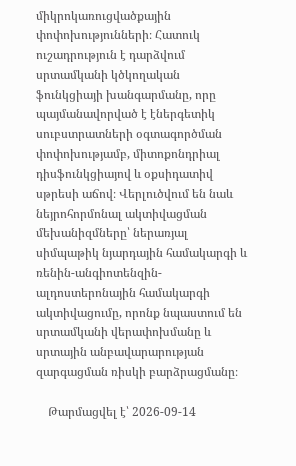միկրոկառուցվածքային փոփոխությունների։ Հատուկ ուշադրություն է դարձվում սրտամկանի կծկողական ֆունկցիայի խանգարմանը, որը պայմանավորված է էներգետիկ սուբստրատների օգտագործման փոփոխությամբ, միտոքոնդրիալ դիսֆունկցիայով և օքսիդատիվ սթրեսի աճով։ Վերլուծվում են նաև նեյրոհորմոնալ ակտիվացման մեխանիզմները՝ ներառյալ սիմպաթիկ նյարդային համակարգի և ռենին-անգիոտենզին-ալդոստերոնային համակարգի ակտիվացումը, որոնք նպաստում են սրտամկանի վերափոխմանը և սրտային անբավարարության զարգացման ռիսկի բարձրացմանը։

    Թարմացվել է՝ 2026-09-14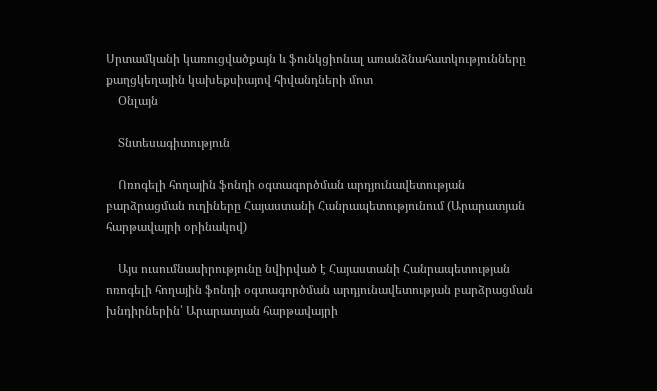Սրտամկանի կառուցվածքայն և ֆունկցիոնալ առանձնահատկությունները քաղցկեղային կախեքսիայով հիվանդների մոտ
    Օնլայն

    Տնտեսագիտություն

    Ոռոգելի հողային ֆոնդի օգտագործման արդյունավետության բարձրացման ուղիները Հայաստանի Հանրապետությունում (Արարատյան հարթավայրի օրինակով)

    Այս ուսումնասիրությունը նվիրված է Հայաստանի Հանրապետության ոռոգելի հողային ֆոնդի օգտագործման արդյունավետության բարձրացման խնդիրներին՝ Արարատյան հարթավայրի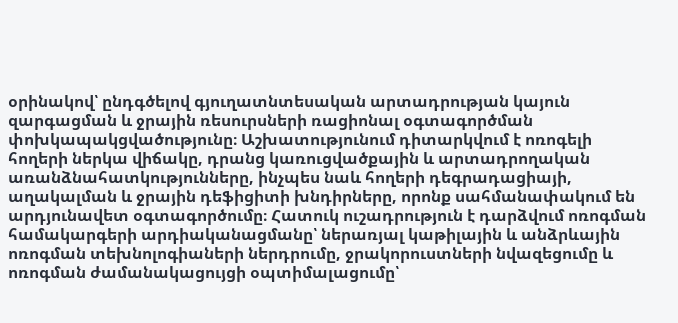օրինակով՝ ընդգծելով գյուղատնտեսական արտադրության կայուն զարգացման և ջրային ռեսուրսների ռացիոնալ օգտագործման փոխկապակցվածությունը։ Աշխատությունում դիտարկվում է ոռոգելի հողերի ներկա վիճակը, դրանց կառուցվածքային և արտադրողական առանձնահատկությունները, ինչպես նաև հողերի դեգրադացիայի, աղակալման և ջրային դեֆիցիտի խնդիրները, որոնք սահմանափակում են արդյունավետ օգտագործումը։ Հատուկ ուշադրություն է դարձվում ոռոգման համակարգերի արդիականացմանը՝ ներառյալ կաթիլային և անձրևային ոռոգման տեխնոլոգիաների ներդրումը, ջրակորուստների նվազեցումը և ոռոգման ժամանակացույցի օպտիմալացումը՝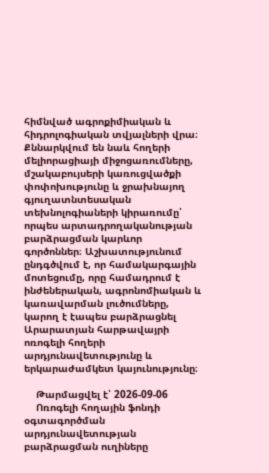հիմնված ագրոքիմիական և հիդրոլոգիական տվյալների վրա։ Քննարկվում են նաև հողերի մելիորացիայի միջոցառումները, մշակաբույսերի կառուցվածքի փոփոխությունը և ջրախնայող գյուղատնտեսական տեխնոլոգիաների կիրառումը՝ որպես արտադրողականության բարձրացման կարևոր գործոններ։ Աշխատությունում ընդգծվում է, որ համակարգային մոտեցումը, որը համադրում է ինժեներական, ագրոնոմիական և կառավարման լուծումները, կարող է էապես բարձրացնել Արարատյան հարթավայրի ոռոգելի հողերի արդյունավետությունը և երկարաժամկետ կայունությունը։

    Թարմացվել է՝ 2026-09-06
    Ոռոգելի հողային ֆոնդի օգտագործման արդյունավետության բարձրացման ուղիները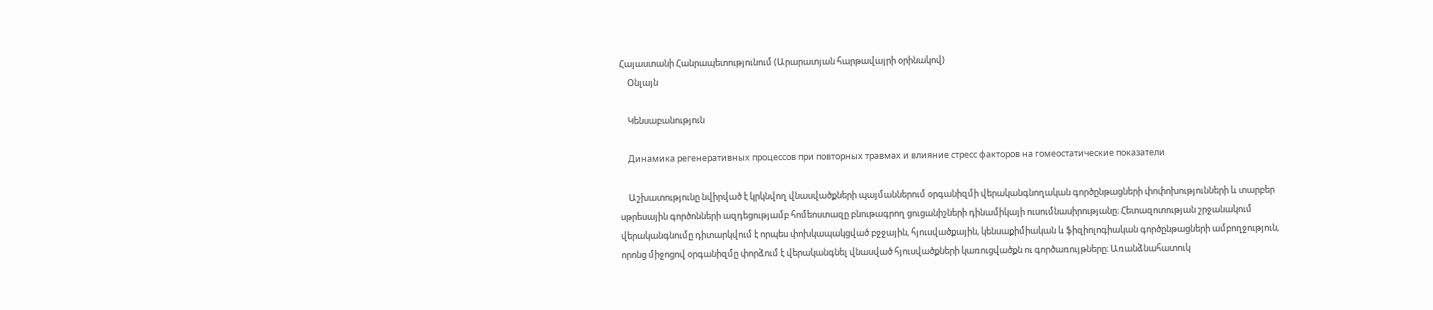Հայաստանի Հանրապետությունում (Արարատյան հարթավայրի օրինակով)
    Օնլայն

    Կենսաբանություն

    Динамика регенеративных процессов при повторных травмах и влияние стресс факторов на гомеостатические показатели

    Աշխատությունը նվիրված է կրկնվող վնասվածքների պայմաններում օրգանիզմի վերականգնողական գործընթացների փոփոխությունների և տարբեր սթրեսային գործոնների ազդեցությամբ հոմեոստազը բնութագրող ցուցանիշների դինամիկայի ուսումնասիրությանը։ Հետազոտության շրջանակում վերականգնումը դիտարկվում է որպես փոխկապակցված բջջային, հյուսվածքային, կենսաքիմիական և ֆիզիոլոգիական գործընթացների ամբողջություն, որոնց միջոցով օրգանիզմը փորձում է վերականգնել վնասված հյուսվածքների կառուցվածքն ու գործառույթները։ Առանձնահատուկ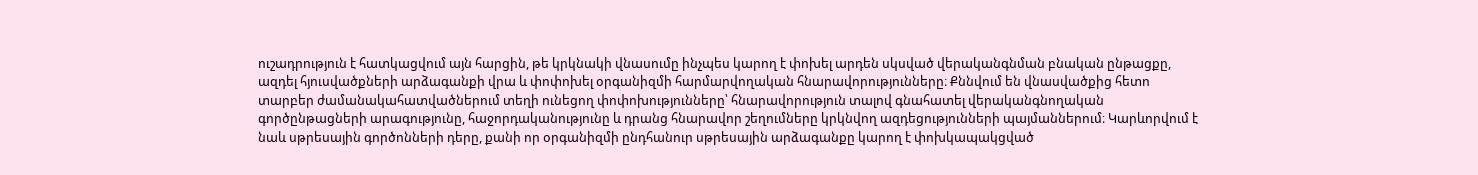ուշադրություն է հատկացվում այն հարցին, թե կրկնակի վնասումը ինչպես կարող է փոխել արդեն սկսված վերականգնման բնական ընթացքը, ազդել հյուսվածքների արձագանքի վրա և փոփոխել օրգանիզմի հարմարվողական հնարավորությունները։ Քննվում են վնասվածքից հետո տարբեր ժամանակահատվածներում տեղի ունեցող փոփոխությունները՝ հնարավորություն տալով գնահատել վերականգնողական գործընթացների արագությունը, հաջորդականությունը և դրանց հնարավոր շեղումները կրկնվող ազդեցությունների պայմաններում։ Կարևորվում է նաև սթրեսային գործոնների դերը, քանի որ օրգանիզմի ընդհանուր սթրեսային արձագանքը կարող է փոխկապակցված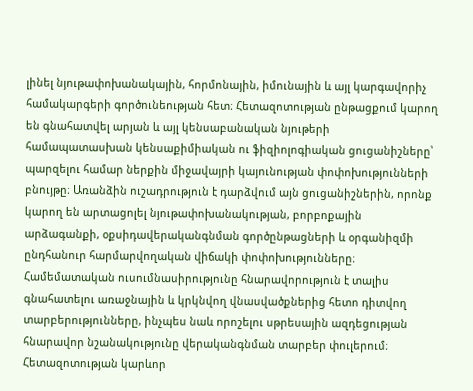լինել նյութափոխանակային, հորմոնային, իմունային և այլ կարգավորիչ համակարգերի գործունեության հետ։ Հետազոտության ընթացքում կարող են գնահատվել արյան և այլ կենսաբանական նյութերի համապատասխան կենսաքիմիական ու ֆիզիոլոգիական ցուցանիշները՝ պարզելու համար ներքին միջավայրի կայունության փոփոխությունների բնույթը։ Առանձին ուշադրություն է դարձվում այն ցուցանիշներին, որոնք կարող են արտացոլել նյութափոխանակության, բորբոքային արձագանքի, օքսիդավերականգնման գործընթացների և օրգանիզմի ընդհանուր հարմարվողական վիճակի փոփոխությունները։ Համեմատական ուսումնասիրությունը հնարավորություն է տալիս գնահատելու առաջնային և կրկնվող վնասվածքներից հետո դիտվող տարբերությունները, ինչպես նաև որոշելու սթրեսային ազդեցության հնարավոր նշանակությունը վերականգնման տարբեր փուլերում։ Հետազոտության կարևոր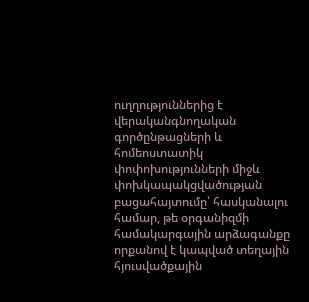ուղղություններից է վերականգնողական գործընթացների և հոմեոստատիկ փոփոխությունների միջև փոխկապակցվածության բացահայտումը՝ հասկանալու համար, թե օրգանիզմի համակարգային արձագանքը որքանով է կապված տեղային հյուսվածքային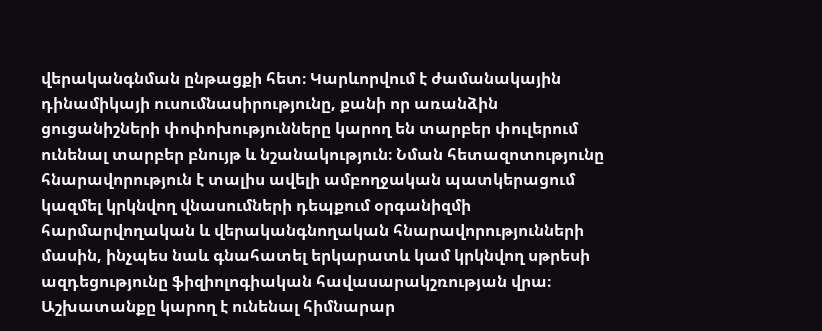վերականգնման ընթացքի հետ։ Կարևորվում է ժամանակային դինամիկայի ուսումնասիրությունը, քանի որ առանձին ցուցանիշների փոփոխությունները կարող են տարբեր փուլերում ունենալ տարբեր բնույթ և նշանակություն։ Նման հետազոտությունը հնարավորություն է տալիս ավելի ամբողջական պատկերացում կազմել կրկնվող վնասումների դեպքում օրգանիզմի հարմարվողական և վերականգնողական հնարավորությունների մասին, ինչպես նաև գնահատել երկարատև կամ կրկնվող սթրեսի ազդեցությունը ֆիզիոլոգիական հավասարակշռության վրա։ Աշխատանքը կարող է ունենալ հիմնարար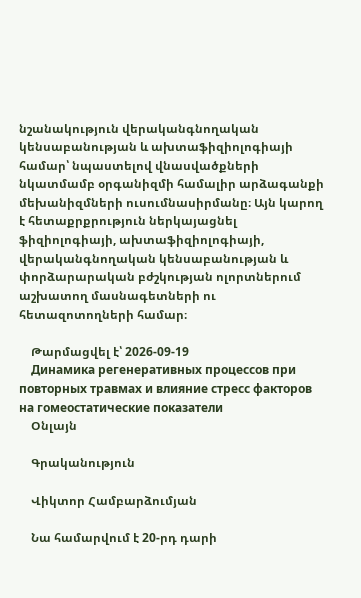նշանակություն վերականգնողական կենսաբանության և ախտաֆիզիոլոգիայի համար՝ նպաստելով վնասվածքների նկատմամբ օրգանիզմի համալիր արձագանքի մեխանիզմների ուսումնասիրմանը։ Այն կարող է հետաքրքրություն ներկայացնել ֆիզիոլոգիայի, ախտաֆիզիոլոգիայի, վերականգնողական կենսաբանության և փորձարարական բժշկության ոլորտներում աշխատող մասնագետների ու հետազոտողների համար։

    Թարմացվել է՝ 2026-09-19
    Динамика регенеративных процессов при повторных травмах и влияние стресс факторов на гомеостатические показатели
    Օնլայն

    Գրականություն

    Վիկտոր Համբարձումյան

    Նա համարվում է 20-րդ դարի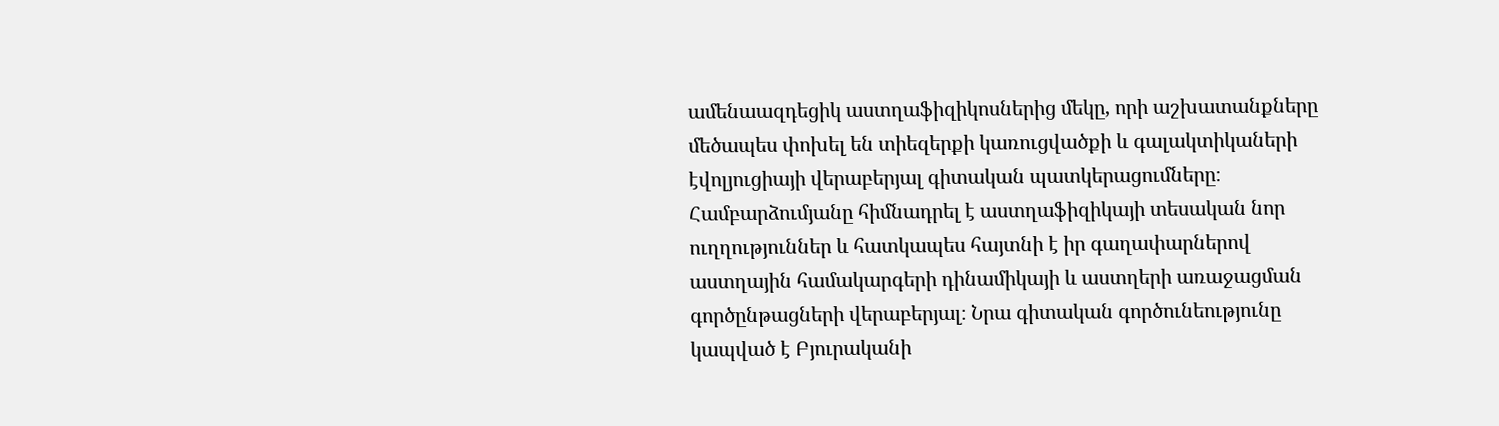ամենաազդեցիկ աստղաֆիզիկոսներից մեկը, որի աշխատանքները մեծապես փոխել են տիեզերքի կառուցվածքի և գալակտիկաների էվոլյուցիայի վերաբերյալ գիտական պատկերացումները։ Համբարձումյանը հիմնադրել է աստղաֆիզիկայի տեսական նոր ուղղություններ և հատկապես հայտնի է իր գաղափարներով աստղային համակարգերի դինամիկայի և աստղերի առաջացման գործընթացների վերաբերյալ։ Նրա գիտական գործունեությունը կապված է Բյուրականի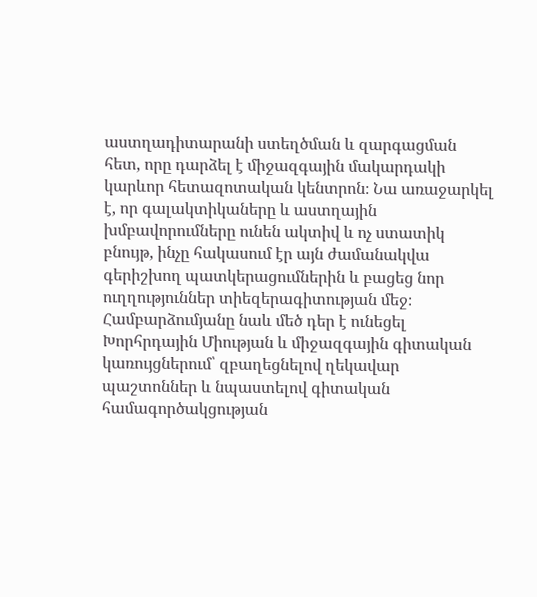աստղադիտարանի ստեղծման և զարգացման հետ, որը դարձել է միջազգային մակարդակի կարևոր հետազոտական կենտրոն։ Նա առաջարկել է, որ գալակտիկաները և աստղային խմբավորումները ունեն ակտիվ և ոչ ստատիկ բնույթ, ինչը հակասում էր այն ժամանակվա գերիշխող պատկերացումներին և բացեց նոր ուղղություններ տիեզերագիտության մեջ։ Համբարձումյանը նաև մեծ դեր է ունեցել Խորհրդային Միության և միջազգային գիտական կառույցներում՝ զբաղեցնելով ղեկավար պաշտոններ և նպաստելով գիտական համագործակցության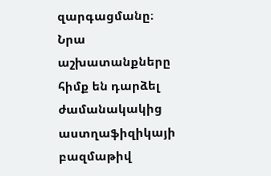զարգացմանը։ Նրա աշխատանքները հիմք են դարձել ժամանակակից աստղաֆիզիկայի բազմաթիվ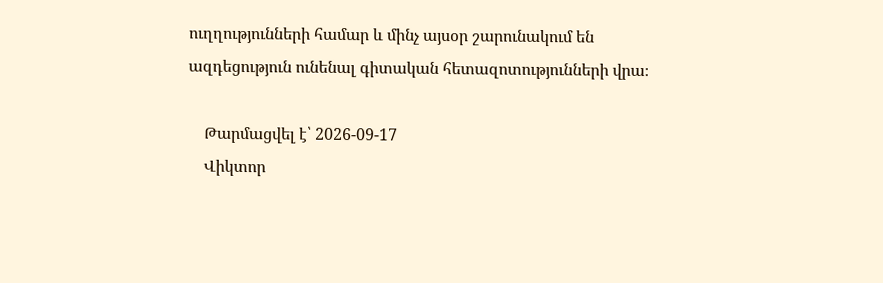ուղղությունների համար և մինչ այսօր շարունակում են ազդեցություն ունենալ գիտական հետազոտությունների վրա։

    Թարմացվել է՝ 2026-09-17
    Վիկտոր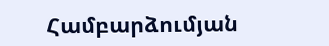Համբարձումյան